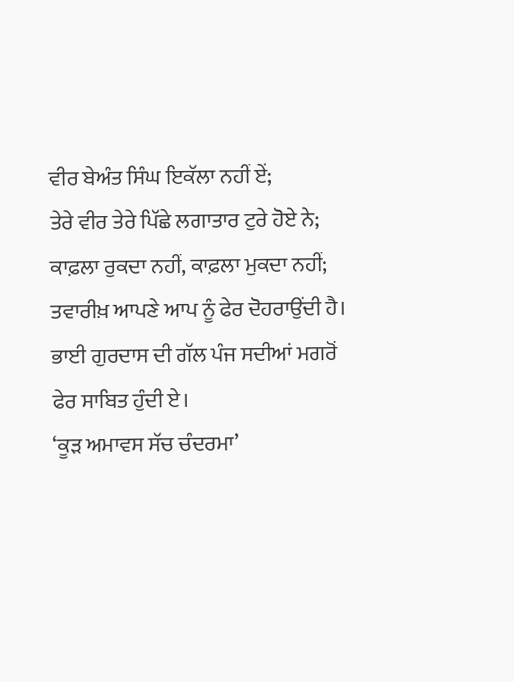ਵੀਰ ਬੇਅੰਤ ਸਿੰਘ ਇਕੱਲਾ ਨਹੀਂ ਏਂ;
ਤੇਰੇ ਵੀਰ ਤੇਰੇ ਪਿੱਛੇ ਲਗਾਤਾਰ ਟੁਰੇ ਹੋਏ ਨੇ;
ਕਾਫ਼ਲਾ ਰੁਕਦਾ ਨਹੀਂ, ਕਾਫ਼ਲਾ ਮੁਕਦਾ ਨਹੀਂ;
ਤਵਾਰੀਖ਼ ਆਪਣੇ ਆਪ ਨੂੰ ਫੇਰ ਦੋਹਰਾਉਂਦੀ ਹੈ।
ਭਾਈ ਗੁਰਦਾਸ ਦੀ ਗੱਲ ਪੰਜ ਸਦੀਆਂ ਮਗਰੋਂ
ਫੇਰ ਸਾਬਿਤ ਹੁੰਦੀ ਏ।
‘ਕੂੜ ਅਮਾਵਸ ਸੱਚ ਚੰਦਰਮਾ’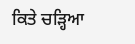ਕਿਤੇ ਚੜ੍ਹਿਆ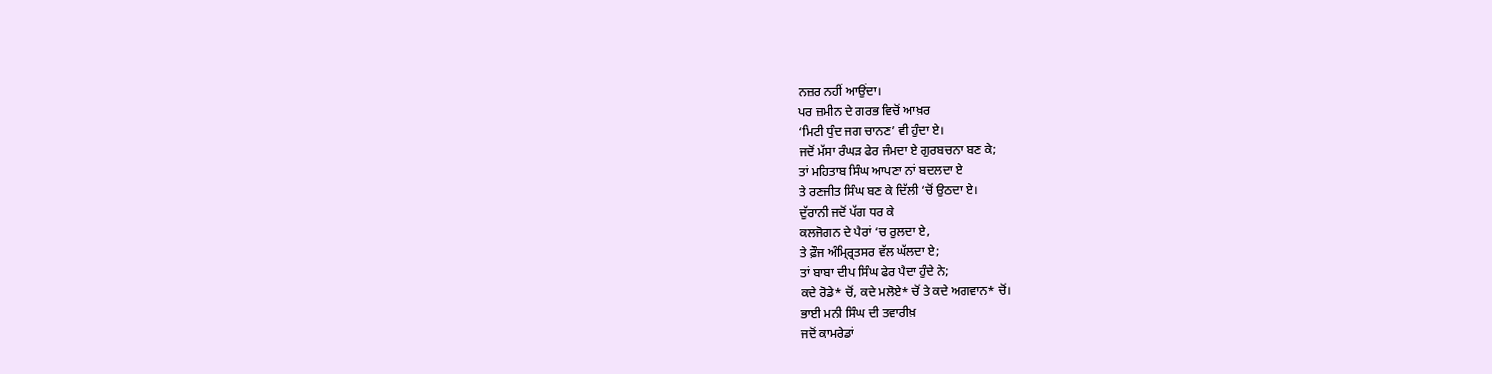ਨਜ਼ਰ ਨਹੀਂ ਆਉਂਦਾ।
ਪਰ ਜ਼ਮੀਨ ਦੇ ਗਰਭ ਵਿਚੋਂ ਆਖ਼ਰ
‘ਮਿਟੀ ਧੁੰਦ ਜਗ ਚਾਨਣ’ ਵੀ ਹੁੰਦਾ ਏ।
ਜਦੋਂ ਮੱਸਾ ਰੰਘੜ ਫੇਰ ਜੰਮਦਾ ਏ ਗੁਰਬਚਨਾ ਬਣ ਕੇ;
ਤਾਂ ਮਹਿਤਾਬ ਸਿੰਘ ਆਪਣਾ ਨਾਂ ਬਦਲਦਾ ਏ
ਤੇ ਰਣਜੀਤ ਸਿੰਘ ਬਣ ਕੇ ਦਿੱਲੀ ‘ਚੋਂ ਉਠਦਾ ਏ।
ਦੁੱਰਾਨੀ ਜਦੋਂ ਪੱਗ ਧਰ ਕੇ
ਕਲਜੋਗਨ ਦੇ ਪੈਰਾਂ ‘ਚ ਰੁਲਦਾ ਏ,
ਤੇ ਫ਼ੌਜ ਅੰਮ੍ਰ੍ਰਿਤਸਰ ਵੱਲ ਘੱਲਦਾ ਏ;
ਤਾਂ ਬਾਬਾ ਦੀਪ ਸਿੰਘ ਫੇਰ ਪੈਦਾ ਹੁੰਦੇ ਨੇ;
ਕਦੇ ਰੋਡੇ* ਚੋਂ, ਕਦੇ ਮਲੋਏ* ਚੋਂ ਤੇ ਕਦੇ ਅਗਵਾਨ* ਚੋਂ।
ਭਾਈ ਮਨੀ ਸਿੰਘ ਦੀ ਤਵਾਰੀਖ਼
ਜਦੋਂ ਕਾਮਰੇਡਾਂ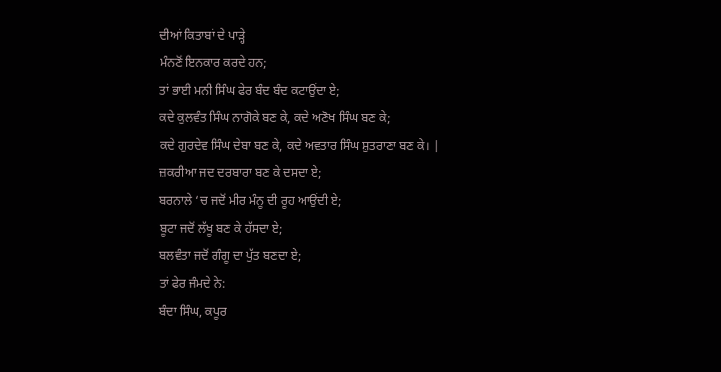ਦੀਆਂ ਕਿਤਾਬਾਂ ਦੇ ਪਾੜ੍ਹੇ
ਮੰਨਣੋਂ ਇਨਕਾਰ ਕਰਦੇ ਹਨ;
ਤਾਂ ਭਾਈ ਮਨੀ ਸਿੰਘ ਫੇਰ ਬੰਦ ਬੰਦ ਕਟਾਉਂਦਾ ਏ;
ਕਦੇ ਕੁਲਵੰਤ ਸਿੰਘ ਨਾਗੋਕੇ ਬਣ ਕੇ, ਕਦੇ ਅਣੋਖ ਸਿੰਘ ਬਣ ਕੇ;
ਕਦੇ ਗੁਰਦੇਵ ਸਿੰਘ ਦੇਬਾ ਬਣ ਕੇ, ਕਦੇ ਅਵਤਾਰ ਸਿੰਘ ਸ਼ੁਤਰਾਣਾ ਬਣ ਕੇ। |
ਜ਼ਕਰੀਆ ਜਦ ਦਰਬਾਰਾ ਬਣ ਕੇ ਦਸਦਾ ਏ;
ਬਰਨਾਲੇ ‘ਚ ਜਦੋਂ ਮੀਰ ਮੰਨੂ ਦੀ ਰੂਹ ਆਉਂਦੀ ਏ;
ਬੂਟਾ ਜਦੋਂ ਲੱਖੂ ਬਣ ਕੇ ਹੱਸਦਾ ਏ;
ਬਲਵੰਤਾ ਜਦੋਂ ਗੰਗੂ ਦਾ ਪੁੱਤ ਬਣਦਾ ਏ;
ਤਾਂ ਫੇਰ ਜੰਮਦੇ ਨੇ:
ਬੰਦਾ ਸਿੰਘ, ਕਪੂਰ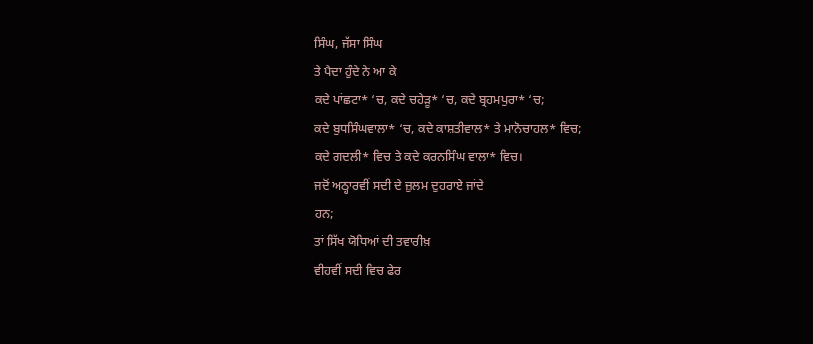ਸਿੰਘ, ਜੱਸਾ ਸਿੰਘ
ਤੇ ਪੈਦਾ ਹੁੰਦੇ ਨੇ ਆ ਕੇ
ਕਦੇ ਪਾਂਛਟਾ* ‘ਚ, ਕਦੇ ਚਹੇੜੂ* ‘ਚ, ਕਦੇ ਬ੍ਰਹਮਪੁਰਾ* ‘ਚ;
ਕਦੇ ਬੁਧਸਿੰਘਵਾਲਾ* ‘ਚ, ਕਦੇ ਕਾਸ਼ਤੀਵਾਲ* ਤੇ ਮਾਨੋਚਾਹਲ* ਵਿਚ;
ਕਦੇ ਗਦਲੀ* ਵਿਚ ਤੇ ਕਦੇ ਕਰਨਸਿੰਘ ਵਾਲਾ* ਵਿਚ।
ਜਦੋਂ ਅਠ੍ਹਾਰਵੀਂ ਸਦੀ ਦੇ ਜ਼ੁਲਮ ਦੁਹਰਾਏ ਜਾਂਦੇ
ਹਨ;
ਤਾਂ ਸਿੱਖ ਯੋਧਿਆਂ ਦੀ ਤਵਾਰੀਖ਼
ਵੀਹਵੀਂ ਸਦੀ ਵਿਚ ਫੇਰ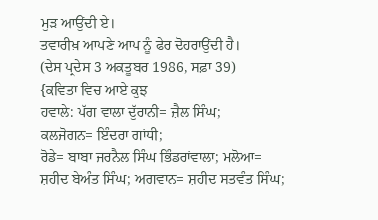ਮੁੜ ਆਉਂਦੀ ਏ।
ਤਵਾਰੀਖ਼ ਆਪਣੇ ਆਪ ਨੂੰ ਫੇਰ ਦੋਹਰਾਉਂਦੀ ਹੈ।
(ਦੇਸ ਪ੍ਰਦੇਸ 3 ਅਕਤੂਬਰ 1986, ਸਫ਼ਾ 39)
{ਕਵਿਤਾ ਵਿਚ ਆਏ ਕੁਝ
ਹਵਾਲੇ: ਪੱਗ ਵਾਲਾ ਦੁੱਰਾਨੀ= ਜ਼ੈਲ ਸਿੰਘ;
ਕਲਜੋਗਨ= ਇੰਦਰਾ ਗਾਂਧੀ;
ਰੋਡੇ= ਬਾਬਾ ਜਰਨੈਲ ਸਿੰਘ ਭਿੰਡਰਾਂਵਾਲਾ; ਮਲੋਆ=
ਸ਼ਹੀਦ ਬੇਅੰਤ ਸਿੰਘ; ਅਗਵਾਨ= ਸ਼ਹੀਦ ਸਤਵੰਤ ਸਿੰਘ;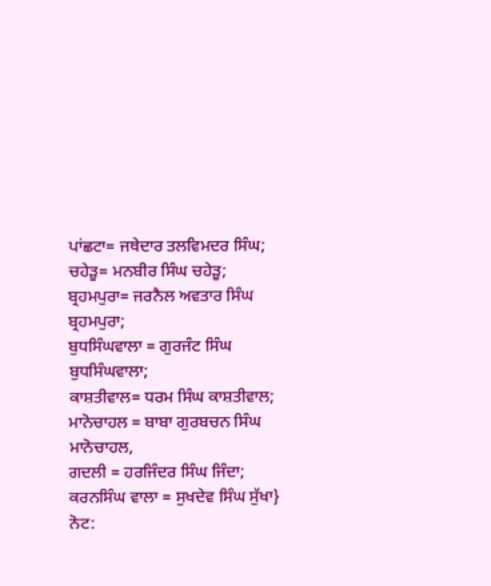ਪਾਂਛਟਾ= ਜਥੇਦਾਰ ਤਲਵਿਮਦਰ ਸਿੰਘ;
ਚਹੇੜੂ= ਮਨਬੀਰ ਸਿੰਘ ਚਹੇੜੂ;
ਬ੍ਰਹਮਪੁਰਾ= ਜਰਨੈਲ ਅਵਤਾਰ ਸਿੰਘ ਬ੍ਰਹਮਪੁਰਾ;
ਬੁਧਸਿੰਘਵਾਲਾ = ਗੁਰਜੰਟ ਸਿੰਘ ਬੁਧਸਿੰਘਵਾਲਾ;
ਕਾਸ਼ਤੀਵਾਲ= ਧਰਮ ਸਿੰਘ ਕਾਸ਼ਤੀਵਾਲ;
ਮਾਨੋਚਾਹਲ = ਬਾਬਾ ਗੁਰਬਚਨ ਸਿੰਘ ਮਾਨੋਚਾਹਲ,
ਗਦਲੀ = ਹਰਜਿੰਦਰ ਸਿੰਘ ਜਿੰਦਾ;
ਕਰਨਸਿੰਘ ਵਾਲਾ = ਸੁਖਦੇਵ ਸਿੰਘ ਸੁੱਖਾ}
ਨੋਟ: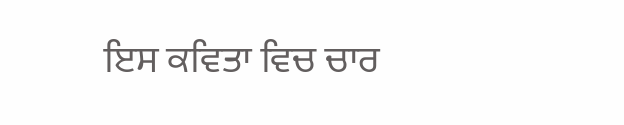ਇਸ ਕਵਿਤਾ ਵਿਚ ਚਾਰ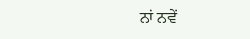ਨਾਂ ਨਵੇਂ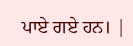ਪਾਏ ਗਏ ਹਨ। |